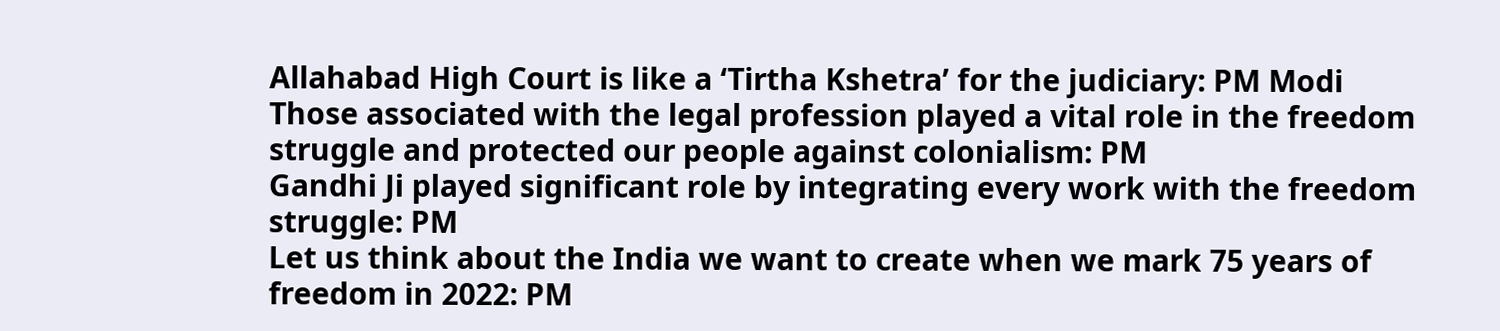Allahabad High Court is like a ‘Tirtha Kshetra’ for the judiciary: PM Modi
Those associated with the legal profession played a vital role in the freedom struggle and protected our people against colonialism: PM
Gandhi Ji played significant role by integrating every work with the freedom struggle: PM
Let us think about the India we want to create when we mark 75 years of freedom in 2022: PM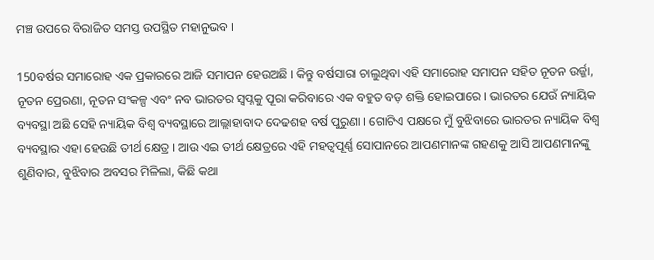ମଞ୍ଚ ଉପରେ ବିରାଜିତ ସମସ୍ତ ଉପସ୍ଥିତ ମହାନୁଭବ ।

150ବର୍ଷର ସମାରୋହ ଏକ ପ୍ରକାରରେ ଆଜି ସମାପନ ହେଉଅଛି । କିନ୍ତୁ ବର୍ଷସାରା ଚାଲୁଥିବା ଏହି ସମାରୋହ ସମାପନ ସହିତ ନୂତନ ଉର୍ଜ୍ଜା, ନୂତନ ପ୍ରେରଣା, ନୂତନ ସଂକଳ୍ପ ଏବଂ ନବ ଭାରତର ସ୍ୱପ୍ନକୁ ପୂରା କରିବାରେ ଏକ ବହୁତ ବଡ଼ ଶକ୍ତି ହୋଇପାରେ । ଭାରତର ଯେଉଁ ନ୍ୟାୟିକ ବ୍ୟବସ୍ଥା ଅଛି ସେହି ନ୍ୟାୟିକ ବିଶ୍ୱ ବ୍ୟବସ୍ଥାରେ ଆଲ୍ଲାହାବାଦ ଦେଢଶହ ବର୍ଷ ପୁରୁଣା । ଗୋଟିଏ ପକ୍ଷରେ ମୁଁ ବୁଝିବାରେ ଭାରତର ନ୍ୟାୟିକ ବିଶ୍ୱ ବ୍ୟବସ୍ଥାର ଏହା ହେଉଛି ତୀର୍ଥ କ୍ଷେତ୍ର । ଆଉ ଏଇ ତୀର୍ଥ କ୍ଷେତ୍ରରେ ଏହି ମହତ୍ୱପୂର୍ଣ୍ଣ ସୋପାନରେ ଆପଣମାନଙ୍କ ଗହଣକୁ ଆସି ଆପଣମାନଙ୍କୁ ଶୁଣିବାର, ବୁଝିବାର ଅବସର ମିଳିଲା, କିଛି କଥା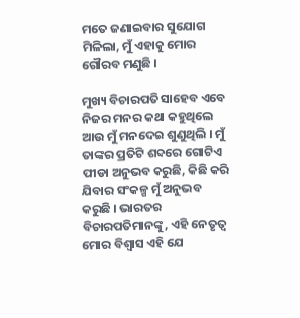ମତେ ଜଣାଇବାର ସୁଯୋଗ ମିଳିଲା, ମୁଁ ଏହାକୁ ମୋର ଗୌରବ ମଣୁଛି ।

ମୁଖ୍ୟ ବିଚାରପତି ସାହେବ ଏବେ ନିଜର ମନର କଥା କହୁଥିଲେ ଆଉ ମୁଁ ମନଦେଇ ଶୁଣୁଥିଲି । ମୁଁ ତାଙ୍କର ପ୍ରତିଟି ଶବ୍ଦରେ ଗୋଟିଏ ପୀଡା ଅନୁଭବ କରୁଛି, କିଛି କରି ଯିବାର ସଂକଳ୍ପ ମୁଁ ଅନୁଭବ କରୁଛି । ଭାରତର ବିଚାରପତିମାନଙ୍କୁ, ଏହି ନେତୃତ୍ୱ ମୋର ବିଶ୍ୱାସ ଏହି ଯେ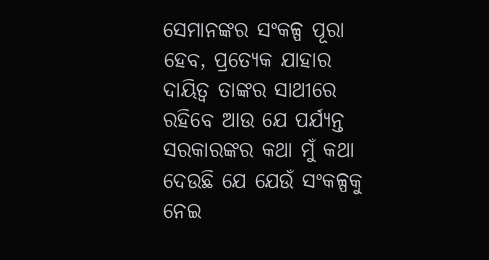ସେମାନଙ୍କର ସଂକଳ୍ପ ପୂରା ହେବ, ପ୍ରତ୍ୟେକ ଯାହାର ଦାୟିତ୍ୱ ତାଙ୍କର ସାଥୀରେ ରହିବେ ଆଉ ଯେ ପର୍ଯ୍ୟନ୍ତ ସରକାରଙ୍କର କଥା ମୁଁ କଥା ଦେଉଛି ଯେ ଯେଉଁ ସଂକଳ୍ପକୁ ନେଇ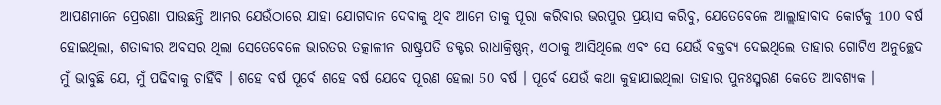ଆପଣମାନେ ପ୍ରେରଣା ପାଉଛନ୍ତି ଆମର ଯେଉଁଠାରେ ଯାହା ଯୋଗଦାନ ଦେବାକୁ ଥିବ ଆମେ ତାକୁ ପୂରା କରିବାର ଭରପୁର ପ୍ରୟାସ କରିବୁ, ଯେତେବେଳେ ଆଲ୍ଲାହାବାଦ କୋର୍ଟକୁ 100 ବର୍ଷ ହୋଇଥିଲା, ଶତାବ୍ଦୀର ଅବସର ଥିଲା ସେତେବେଳେ ଭାରତର ତତ୍କାଳୀନ ରାଷ୍ଟ୍ରପତି ଡକ୍ଟର ରାଧାକ୍ରିଷ୍ଣନ୍, ଏଠାକୁ ଆସିଥିଲେ ଏବଂ ସେ ଯେଉଁ ବକ୍ତବ୍ୟ ଦେଇଥିଲେ ତାହାର ଗୋଟିଏ ଅନୁଚ୍ଛେଦ ମୁଁ ଭାବୁଛି ଯେ, ମୁଁ ପଢିବାକୁ ଚାହିଁବି । ଶହେ ବର୍ଷ ପୂର୍ବେ ଶହେ ବର୍ଷ ଯେବେ ପୂରଣ ହେଲା 50 ବର୍ଷ । ପୂର୍ବେ ଯେଉଁ କଥା କୁହାଯାଇଥିଲା ତାହାର ପୁନଃସ୍ମରଣ କେତେ ଆବଶ୍ୟକ ।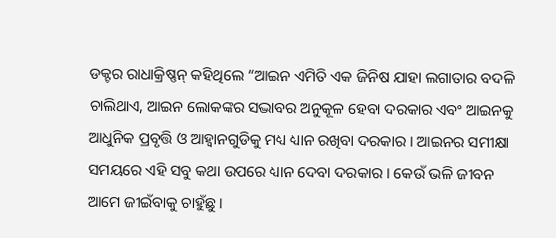ଡକ୍ଟର ରାଧାକ୍ରିଷ୍ଣନ୍ କହିଥିଲେ “ଆଇନ ଏମିତି ଏକ ଜିନିଷ ଯାହା ଲଗାତାର ବଦଳି ଚାଲିଥାଏ, ଆଇନ ଲୋକଙ୍କର ସଦ୍ଭାବର ଅନୁକୂଳ ହେବା ଦରକାର ଏବଂ ଆଇନକୁ ଆଧୁନିକ ପ୍ରବୃତ୍ତି ଓ ଆହ୍ୱାନଗୁଡିକୁ ମଧ୍ୟ ଧ୍ୟାନ ରଖିବା ଦରକାର । ଆଇନର ସମୀକ୍ଷା ସମୟରେ ଏହି ସବୁ କଥା ଉପରେ ଧ୍ୟାନ ଦେବା ଦରକାର । କେଉଁ ଭଳି ଜୀବନ ଆମେ ଜୀଇଁବାକୁ ଚାହୁଁଛୁ ।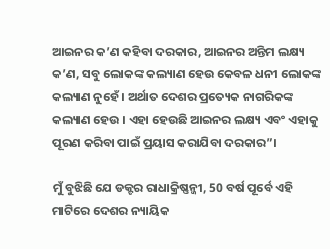ଆଇନର କ’ଣ କହିବା ଦରକାର, ଆଇନର ଅନ୍ତିମ ଲକ୍ଷ୍ୟ କ’ଣ, ସବୁ ଲୋକଙ୍କ କଲ୍ୟାଣ ହେଉ କେବଳ ଧନୀ ଲୋକଙ୍କ କଲ୍ୟାଣ ନୁହେଁ । ଅର୍ଥାତ ଦେଶର ପ୍ରତ୍ୟେକ ନାଗରିକଙ୍କ କଲ୍ୟାଣ ହେଉ । ଏହା ହେଉଛି ଆଇନର ଲକ୍ଷ୍ୟ ଏବଂ ଏହାକୁ ପୂରଣ କରିବା ପାଇଁ ପ୍ରୟାସ କରାଯିବା ଦରକାର”।

ମୁଁ ବୁଝିଛି ଯେ ଡକ୍ଟର ରାଧାକ୍ରିଷ୍ଣନ୍ଜୀ, 50 ବର୍ଷ ପୂର୍ବେ ଏହି ମାଟିରେ ଦେଶର ନ୍ୟାୟିକ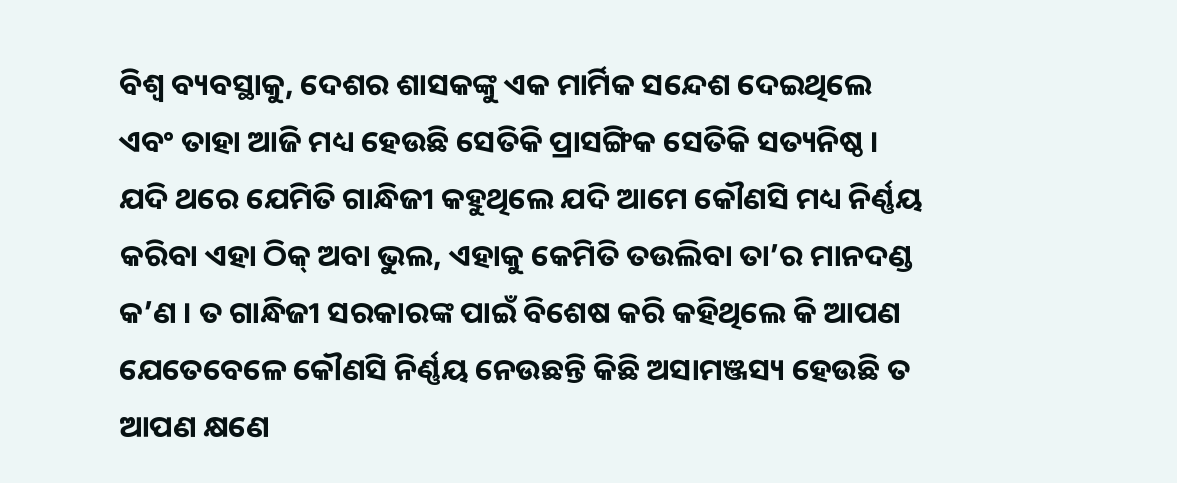ବିଶ୍ୱ ବ୍ୟବସ୍ଥାକୁ, ଦେଶର ଶାସକଙ୍କୁ ଏକ ମାର୍ମିକ ସନ୍ଦେଶ ଦେଇଥିଲେ ଏବଂ ତାହା ଆଜି ମଧ୍ୟ ହେଉଛି ସେତିକି ପ୍ରାସଙ୍ଗିକ ସେତିକି ସତ୍ୟନିଷ୍ଠ । ଯଦି ଥରେ ଯେମିତି ଗାନ୍ଧିଜୀ କହୁଥିଲେ ଯଦି ଆମେ କୌଣସି ମଧ୍ୟ ନିର୍ଣ୍ଣୟ କରିବା ଏହା ଠିକ୍ ଅବା ଭୁଲ, ଏହାକୁ କେମିତି ତଉଲିବା ତା’ର ମାନଦଣ୍ଡ କ’ଣ । ତ ଗାନ୍ଧିଜୀ ସରକାରଙ୍କ ପାଇଁ ବିଶେଷ କରି କହିଥିଲେ କି ଆପଣ ଯେତେବେଳେ କୌଣସି ନିର୍ଣ୍ଣୟ ନେଉଛନ୍ତି କିଛି ଅସାମଞ୍ଜସ୍ୟ ହେଉଛି ତ ଆପଣ କ୍ଷଣେ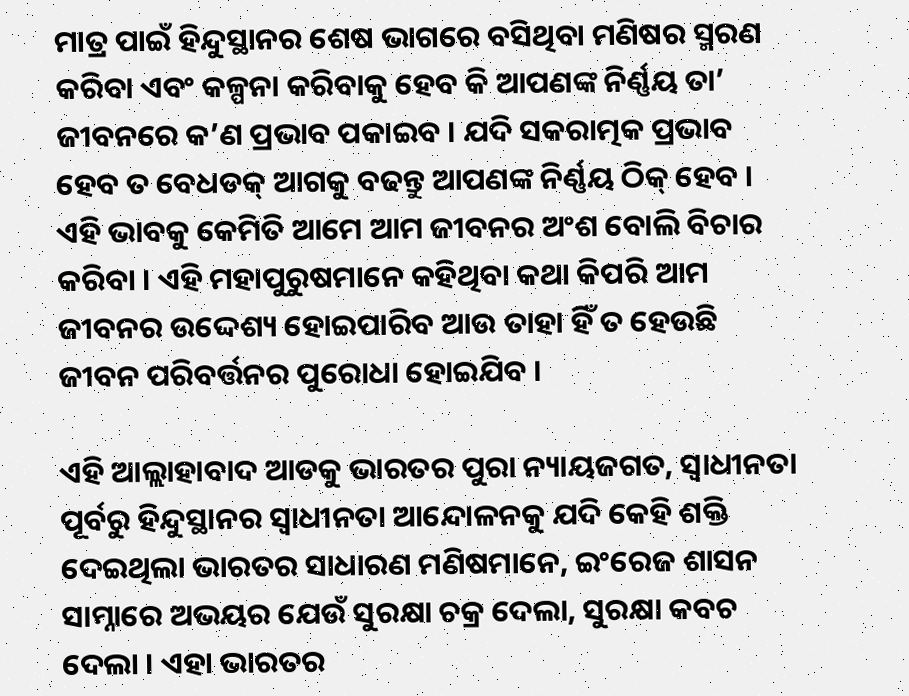ମାତ୍ର ପାଇଁ ହିନ୍ଦୁସ୍ଥାନର ଶେଷ ଭାଗରେ ବସିଥିବା ମଣିଷର ସ୍ମରଣ କରିବା ଏବଂ କଳ୍ପନା କରିବାକୁ ହେବ କି ଆପଣଙ୍କ ନିର୍ଣ୍ଣୟ ତା’ ଜୀବନରେ କ’ଣ ପ୍ରଭାବ ପକାଇବ । ଯଦି ସକରାତ୍ମକ ପ୍ରଭାବ ହେବ ତ ବେଧଡକ୍ ଆଗକୁ ବଢନ୍ତୁ ଆପଣଙ୍କ ନିର୍ଣ୍ଣୟ ଠିକ୍ ହେବ । ଏହି ଭାବକୁ କେମିତି ଆମେ ଆମ ଜୀବନର ଅଂଶ ବୋଲି ବିଚାର କରିବା । ଏହି ମହାପୁରୁଷମାନେ କହିଥିବା କଥା କିପରି ଆମ ଜୀବନର ଉଦ୍ଦେଶ୍ୟ ହୋଇପାରିବ ଆଉ ତାହା ହିଁ ତ ହେଉଛି ଜୀବନ ପରିବର୍ତ୍ତନର ପୁରୋଧା ହୋଇଯିବ ।

ଏହି ଆଲ୍ଲାହାବାଦ ଆଡକୁ ଭାରତର ପୁରା ନ୍ୟାୟଜଗତ, ସ୍ୱାଧୀନତା ପୂର୍ବରୁ ହିନ୍ଦୁସ୍ଥାନର ସ୍ୱାଧୀନତା ଆନ୍ଦୋଳନକୁ ଯଦି କେହି ଶକ୍ତି ଦେଇଥିଲା ଭାରତର ସାଧାରଣ ମଣିଷମାନେ, ଇଂରେଜ ଶାସନ ସାମ୍ନାରେ ଅଭୟର ଯେଉଁ ସୁରକ୍ଷା ଚକ୍ର ଦେଲା, ସୁରକ୍ଷା କବଚ ଦେଲା । ଏହା ଭାରତର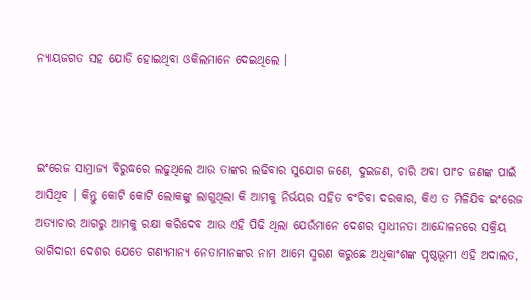ନ୍ୟାୟଜଗତ ସହ ଯୋଡି ହୋଇଥିବା ଓକିଲମାନେ ଦେଇଥିଲେ ।



ଇଂରେଜ ସାମ୍ରାଜ୍ୟ ବିରୁଦ୍ଧରେ ଲଢୁଥିଲେ ଆଉ ତାଙ୍କର ଲଢିବାର ସୁଯୋଗ ଜଣେ, ଦୁଇଜଣ, ଚାରି ଅବା ପାଂଚ ଜଣଙ୍କ ପାଇଁ ଆସିଥିବ । କିନ୍ତୁ କୋଟି କୋଟି ଲୋକଙ୍କୁ ଲାଗୁଥିଲା କି ଆମକୁ ନିର୍ଭୟର ସହିତ ବଂଚିବା ଦରକାର, କିଏ ତ ମିଳିଯିବ ଇଂରେଜ ଅତ୍ୟାଚାର ଆଗରୁ ଆମକୁ ରକ୍ଷା କରିଦେବ ଆଉ ଏହି ପିଢି ଥିଲା ଯେଉଁମାନେ ଦେଶର ସ୍ୱାଧୀନତା ଆନ୍ଦୋଳନରେ ସକ୍ରିୟ ଭାଗିଦାରୀ ଦେଶର ଯେତେ ଗଣ୍ୟମାନ୍ୟ ନେତାମାନଙ୍କର ନାମ ଆମେ ସ୍ମରଣ କରୁଛେ ଅଧିକାଂଶଙ୍କ ପୃଷ୍ଠଭୂମୀ ଏହି ଅଦାଲତ,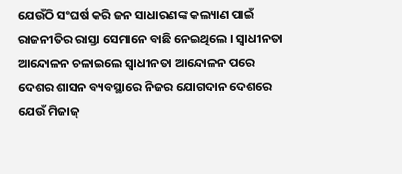ଯେଉଁଠି ସଂଘର୍ଷ କରି ଜନ ସାଧାରଣଙ୍କ କଲ୍ୟାଣ ପାଇଁ ରାଜନୀତିର ରାସ୍ତା ସେମାନେ ବାଛି ନେଇଥିଲେ । ସ୍ୱାଧୀନତା ଆନ୍ଦୋଳନ ଚଳାଇଲେ ସ୍ୱାଧୀନତା ଆନ୍ଦୋଳନ ପରେ ଦେଶର ଶାସନ ବ୍ୟବସ୍ଥାରେ ନିଜର ଯୋଗଦାନ ଦେଶରେ ଯେଉଁ ମିଜାଜ୍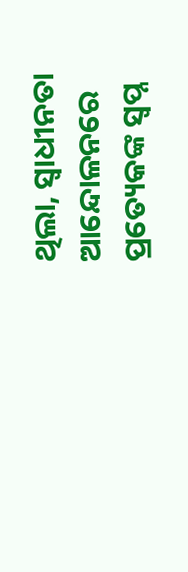ଥିଲା, ସ୍ୱାଧୀନତା ଆନ୍ଦୋଳନରେ ପ୍ରତ୍ୟେକଙ୍କ ସ୍ୱପ୍ନ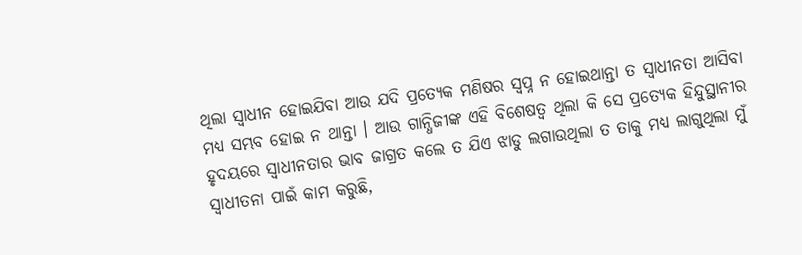ଥିଲା ସ୍ୱାଧୀନ ହୋଇଯିବା ଆଉ ଯଦି ପ୍ରତ୍ୟେକ ମଣିଷର ସ୍ୱପ୍ନ ନ ହୋଇଥାନ୍ତା ତ ସ୍ୱାଧୀନତା ଆସିବା ମଧ୍ୟ ସମ୍ଭବ ହୋଇ ନ ଥାନ୍ତା । ଆଉ ଗାନ୍ଧିଜୀଙ୍କ ଏହି ବିଶେଷତ୍ୱ ଥିଲା କି ସେ ପ୍ରତ୍ୟେକ ହିନ୍ଦୁସ୍ଥାନୀର ହୃଦୟରେ ସ୍ୱାଧୀନତାର ଭାବ ଜାଗ୍ରତ କଲେ ତ ଯିଏ ଝାଡୁ ଲଗାଉଥିଲା ତ ତାକୁ ମଧ୍ୟ ଲାଗୁଥିଲା ମୁଁ ସ୍ୱାଧୀତନା ପାଇଁ କାମ କରୁଛି,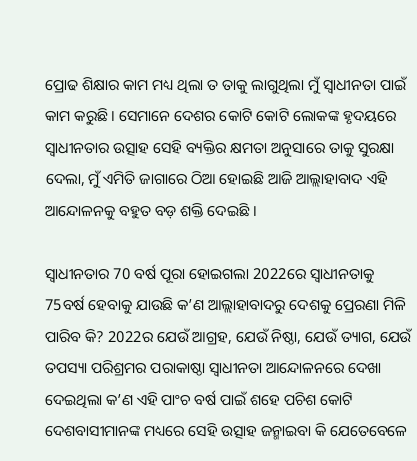ପ୍ରୋଢ ଶିକ୍ଷାର କାମ ମଧ୍ୟ ଥିଲା ତ ତାକୁ ଲାଗୁଥିଲା ମୁଁ ସ୍ୱାଧୀନତା ପାଇଁ କାମ କରୁଛି । ସେମାନେ ଦେଶର କୋଟି କୋଟି ଲୋକଙ୍କ ହୃଦୟରେ ସ୍ୱାଧୀନତାର ଉତ୍ସାହ ସେହି ବ୍ୟକ୍ତିର କ୍ଷମତା ଅନୁସାରେ ତାକୁ ସୁରକ୍ଷା ଦେଲା, ମୁଁ ଏମିତି ଜାଗାରେ ଠିଆ ହୋଇଛି ଆଜି ଆଲ୍ଲାହାବାଦ ଏହି ଆନ୍ଦୋଳନକୁ ବହୁତ ବଡ଼ ଶକ୍ତି ଦେଇଛି ।

ସ୍ୱାଧୀନତାର 70 ବର୍ଷ ପୂରା ହୋଇଗଲା 2022ରେ ସ୍ୱାଧୀନତାକୁ 75ବର୍ଷ ହେବାକୁ ଯାଉଛି କ’ଣ ଆଲ୍ଲାହାବାଦରୁ ଦେଶକୁ ପ୍ରେରଣା ମିଳି ପାରିବ କି? 2022ର ଯେଉଁ ଆଗ୍ରହ, ଯେଉଁ ନିଷ୍ଠା, ଯେଉଁ ତ୍ୟାଗ, ଯେଉଁ ତପସ୍ୟା ପରିଶ୍ରମର ପରାକାଷ୍ଠା ସ୍ୱାଧୀନତା ଆନ୍ଦୋଳନରେ ଦେଖା ଦେଇଥିଲା କ’ଣ ଏହି ପାଂଚ ବର୍ଷ ପାଇଁ ଶହେ ପଚିଶ କୋଟି ଦେଶବାସୀମାନଙ୍କ ମଧ୍ୟରେ ସେହି ଉତ୍ସାହ ଜନ୍ମାଇବା କି ଯେତେବେଳେ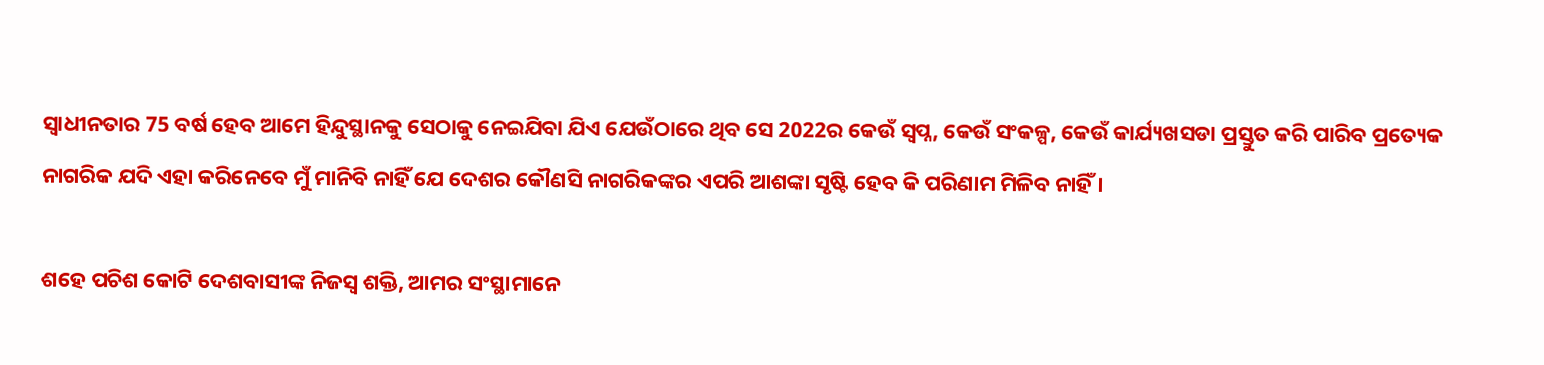ସ୍ୱାଧୀନତାର 75 ବର୍ଷ ହେବ ଆମେ ହିନ୍ଦୁସ୍ଥାନକୁ ସେଠାକୁ ନେଇଯିବା ଯିଏ ଯେଉଁଠାରେ ଥିବ ସେ 2022ର କେଉଁ ସ୍ୱପ୍ନ, କେଉଁ ସଂକଳ୍ପ, କେଉଁ କାର୍ଯ୍ୟଖସଡା ପ୍ରସ୍ତୁତ କରି ପାରିବ ପ୍ରତ୍ୟେକ ନାଗରିକ ଯଦି ଏହା କରିନେବେ ମୁଁ ମାନିବି ନାହିଁ ଯେ ଦେଶର କୌଣସି ନାଗରିକଙ୍କର ଏପରି ଆଶଙ୍କା ସୃଷ୍ଟି ହେବ କି ପରିଣାମ ମିଳିବ ନାହିଁ ।

ଶହେ ପଚିଶ କୋଟି ଦେଶବାସୀଙ୍କ ନିଜସ୍ୱ ଶକ୍ତି, ଆମର ସଂସ୍ଥାମାନେ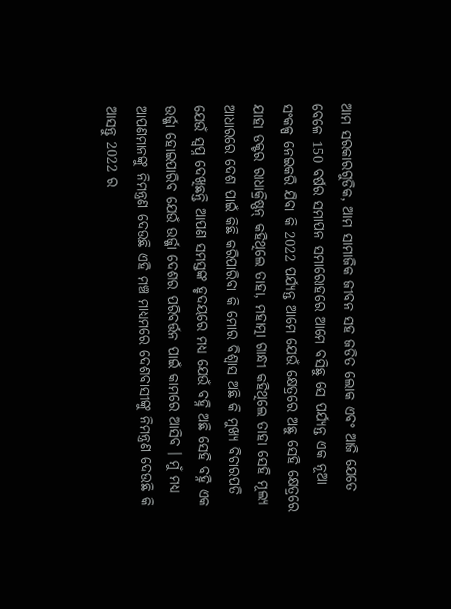ଆମ ସରକାରଗୁଡିକ, ଆମ ସାମାଜିକ ଜୀବନ ସହ ଜଡିତ ଲୋକ ଏବଂ ଆଜି ଯେତେ ବେଳେ 150 ବର୍ଷର ସମାପନ ସମାରୋହରେ ଆମେ ବସିଛୁ ସେ ପର୍ଯ୍ୟନ୍ତ ଏକ ନୂଆ ସଂକଳ୍ପ ନେଇକରି ଯିବା କି 2022 ପର୍ଯ୍ୟନ୍ତ ଆମେ ଯେଉଁ କ୍ଷେତ୍ରରେ ଅଛୁ ସେହି କ୍ଷେତ୍ରରେ ଯାହା ଡକ୍ଟର ରାଧାକ୍ରିଷ୍ଣନ୍ କହିଥିଲେ ତାହା, ମହାତ୍ମା ଗାନ୍ଧୀ କହିଥିଲେ ତାହା ସେହି ମୂଲ୍ୟ ଆଧାରରେ ଦେଶ ପାଇଁ କିଛି କରିପାରିବା କି ମୋର ବିଶ୍ୱାସ ଅଛି କି ମୁଖ୍ୟ ବିଚାରପତି ଯେଉଁ ସ୍ୱପ୍ନ ଦେଖିଛନ୍ତି ଆପଣ ସମସ୍ତଙ୍କ ହୃଦୟରେ ମଧ୍ୟ ଯେଉଁ ବହ୍ନି ଅଛି ସେହି ବହ୍ନି ଏକ ଉର୍ଜ୍ଜା ହୋଇପାରିବ ଯେଉଁ ଉର୍ଜ୍ଜା ଦେଶର ପରିବର୍ତ୍ତନ ପାଇଁ କାମରେ ଆସିବ । ମୁଁ ମଧ୍ୟ ଆପଣମାନଙ୍କୁ ନିମନ୍ତ୍ରଣ ଦେଉଛି ଏହି ମଞ୍ଚ ମାଧ୍ୟମରେ ଦେଶବାସୀଙ୍କୁ ନିମନ୍ତ୍ରଣ ଦେଉଛି କି ଆସନ୍ତୁ 2022 ର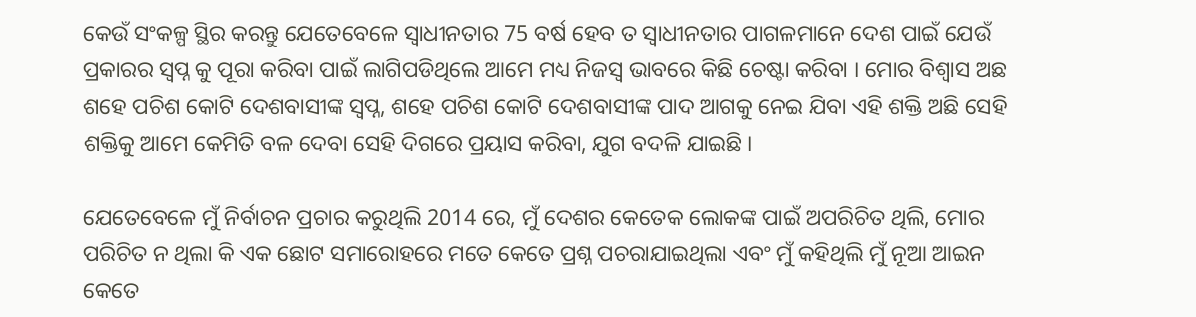କେଉଁ ସଂକଳ୍ପ ସ୍ଥିର କରନ୍ତୁ ଯେତେବେଳେ ସ୍ୱାଧୀନତାର 75 ବର୍ଷ ହେବ ତ ସ୍ୱାଧୀନତାର ପାଗଳମାନେ ଦେଶ ପାଇଁ ଯେଉଁ ପ୍ରକାରର ସ୍ୱପ୍ନ କୁ ପୂରା କରିବା ପାଇଁ ଲାଗିପଡିଥିଲେ ଆମେ ମଧ୍ୟ ନିଜସ୍ୱ ଭାବରେ କିଛି ଚେଷ୍ଟା କରିବା । ମୋର ବିଶ୍ୱାସ ଅଛ ଶହେ ପଚିଶ କୋଟି ଦେଶବାସୀଙ୍କ ସ୍ୱପ୍ନ, ଶହେ ପଚିଶ କୋଟି ଦେଶବାସୀଙ୍କ ପାଦ ଆଗକୁ ନେଇ ଯିବା ଏହି ଶକ୍ତି ଅଛି ସେହି ଶକ୍ତିକୁ ଆମେ କେମିତି ବଳ ଦେବା ସେହି ଦିଗରେ ପ୍ରୟାସ କରିବା, ଯୁଗ ବଦଳି ଯାଇଛି ।

ଯେତେବେଳେ ମୁଁ ନିର୍ବାଚନ ପ୍ରଚାର କରୁଥିଲି 2014 ରେ, ମୁଁ ଦେଶର କେତେକ ଲୋକଙ୍କ ପାଇଁ ଅପରିଚିତ ଥିଲି, ମୋର ପରିଚିତ ନ ଥିଲା କି ଏକ ଛୋଟ ସମାରୋହରେ ମତେ କେତେ ପ୍ରଶ୍ନ ପଚରାଯାଇଥିଲା ଏବଂ ମୁଁ କହିଥିଲି ମୁଁ ନୂଆ ଆଇନ କେତେ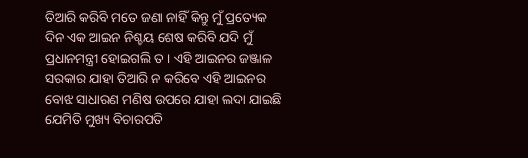ତିଆରି କରିବି ମତେ ଜଣା ନାହିଁ କିନ୍ତୁ ମୁଁ ପ୍ରତ୍ୟେକ ଦିନ ଏକ ଆଇନ ନିଶ୍ଚୟ ଶେଷ କରିବି ଯଦି ମୁଁ ପ୍ରଧାନମନ୍ତ୍ରୀ ହୋଇଗଲି ତ । ଏହି ଆଇନର ଜଞ୍ଜାଳ ସରକାର ଯାହା ତିଆରି ନ କରିବେ ଏହି ଆଇନର ବୋଝ ସାଧାରଣ ମଣିଷ ଉପରେ ଯାହା ଲଦା ଯାଇଛି ଯେମିତି ମୁଖ୍ୟ ବିଚାରପତି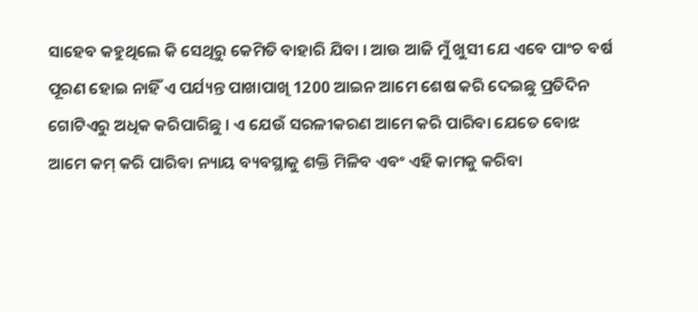ସାହେବ କହୁଥିଲେ କି ସେଥିରୁ କେମିତି ବାହାରି ଯିବା । ଆଉ ଆଜି ମୁଁ ଖୁସୀ ଯେ ଏବେ ପାଂଚ ବର୍ଷ ପୂରଣ ହୋଇ ନାହିଁ ଏ ପର୍ଯ୍ୟନ୍ତ ପାଖାପାଖି 1200 ଆଇନ ଆମେ ଶେଷ କରି ଦେଇଛୁ ପ୍ରତିଦିନ ଗୋଟିଏରୁ ଅଧିକ କରିପାରିଛୁ । ଏ ଯେଉଁ ସରଳୀକରଣ ଆମେ କରି ପାରିବା ଯେତେ ବୋଝ ଆମେ କମ୍ କରି ପାରିବା ନ୍ୟାୟ ବ୍ୟବସ୍ଥାକୁ ଶକ୍ତି ମିଳିବ ଏବଂ ଏହି କାମକୁ କରିବା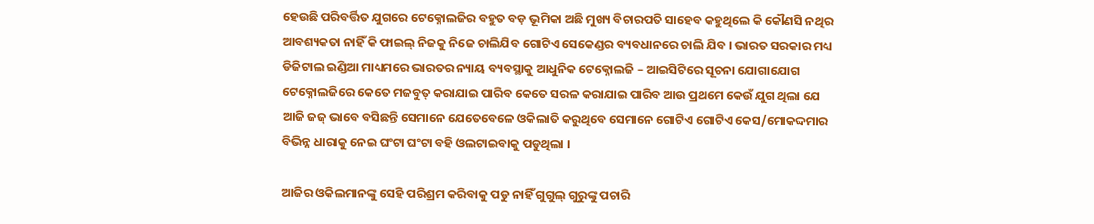ହେଉଛି ପରିବର୍ତ୍ତିତ ଯୁଗରେ ଟେକ୍ନୋଲଜିର ବହୁତ ବଡ଼ ଭୂମିକା ଅଛି ମୁଖ୍ୟ ବିଚାରପତି ସାହେବ କହୁଥିଲେ କି କୌଣସି ନଥିର ଆବଶ୍ୟକତା ନାହିଁ କି ଫାଇଲ୍ ନିଜକୁ ନିଜେ ଚାଲିଯିବ ଗୋଟିଏ ସେକେଣ୍ଡର ବ୍ୟବଧାନରେ ଚାଲି ଯିବ । ଭାରତ ସରକାର ମଧ୍ୟ ଡିଜିଟାଲ ଇଣ୍ଡିଆ ମାଧ୍ୟମରେ ଭାରତର ନ୍ୟାୟ ବ୍ୟବସ୍ଥାକୁ ଆଧୁନିକ ଟେକ୍ନୋଲଜି – ଆଇସିଟିରେ ସୂଚନା ଯୋଗାଯୋଗ ଟେକ୍ନୋଲଜିରେ କେତେ ମଜବୁତ୍ କରାଯାଇ ପାରିବ କେତେ ସରଳ କରାଯାଇ ପାରିବ ଆଉ ପ୍ରଥମେ କେଉଁ ଯୁଗ ଥିଲା ଯେ ଆଜି ଜଜ୍ ଭାବେ ବସିଛନ୍ତି ସେମାନେ ଯେତେବେଳେ ଓକିଲାତି କରୁଥିବେ ସେମାନେ ଗୋଟିଏ ଗୋଟିଏ କେସ/ମୋକଦ୍ଦମାର ବିଭିନ୍ନ ଧାରାକୁ ନେଇ ଘଂଟା ଘଂଟା ବହି ଓଲଟାଇବାକୁ ପଡୁଥିଲା ।

ଆଜିର ଓକିଲମାନଙ୍କୁ ସେହି ପରିଶ୍ରମ କରିବାକୁ ପଡୁ ନାହିଁ ଗୁଗୁଲ୍ ଗୁରୁଙ୍କୁ ପଚାରି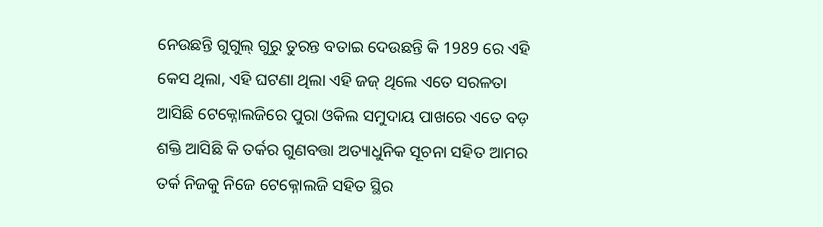ନେଉଛନ୍ତି ଗୁଗୁଲ୍ ଗୁରୁ ତୁରନ୍ତ ବତାଇ ଦେଉଛନ୍ତି କି 1989 ରେ ଏହି କେସ ଥିଲା, ଏହି ଘଟଣା ଥିଲା ଏହି ଜଜ୍ ଥିଲେ ଏତେ ସରଳତା ଆସିଛି ଟେକ୍ନୋଲଜିରେ ପୁରା ଓକିଲ ସମୁଦାୟ ପାଖରେ ଏତେ ବଡ଼ ଶକ୍ତି ଆସିଛି କି ତର୍କର ଗୁଣବତ୍ତା ଅତ୍ୟାଧୁନିକ ସୂଚନା ସହିତ ଆମର ତର୍କ ନିଜକୁ ନିଜେ ଟେକ୍ନୋଲଜି ସହିତ ସ୍ଥିର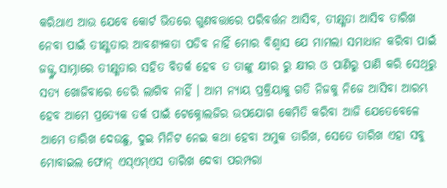କରିଥାଏ ଆଉ ଯେବେ କୋର୍ଟ ଭିତରେ ଗୁଣବତ୍ତାରେ ପରିବର୍ତ୍ତନ ଆସିବ, ତୀକ୍ଷ୍ଣତା ଆସିବ ତାରିଖ ନେବା ପାଇଁ ତୀକ୍ଷ୍ଣତାର ଆବଶ୍ୟକତା ପଡିବ ନାହିଁ ମୋର ବିଶ୍ୱାସ ଯେ ମାମଲା ସମାଧାନ କରିବା ପାଇଁ ଜଜ୍ଙ୍କ ସାମ୍ନାରେ ତୀକ୍ଷ୍ଣତାର ସହିତ ବିତର୍କ ହେବ ତ ତାଙ୍କୁ କ୍ଷୀର ରୁ କ୍ଷୀର ଓ ପାଣିରୁ ପାଣି କରି ସେଥିରୁ ସତ୍ୟ ଖୋଜିବାରେ ଡେରି ଲାଗିବ ନାହିଁ । ଆମ ନ୍ୟାୟ ପ୍ରକ୍ରିୟାକୁ ଗତି ନିଜକୁ ନିଜେ ଆସିବା ଆରମ୍ଭ ହେବ ଆମେ ପ୍ରତ୍ୟେକ ତର୍କ ପାଇଁ ଟେକ୍ନୋଲଜିର ଉପଯୋଗ କେମିତି କରିବା ଆଜି ଯେତେବେଳେ ଆମେ ତାରିଖ ଦେଉଛୁ, ଦୁଇ ମିନିଟ ନେଇ କଥା ହେବା ଅମୁକ ତାରିଖ, ସେତେ ତାରିଖ ଏହା ସବୁ ମୋବାଇଲ ଫୋନ୍ ଏସ୍ଏମ୍ଏସ ତାରିଖ ଦେବା ପରମ୍ପରା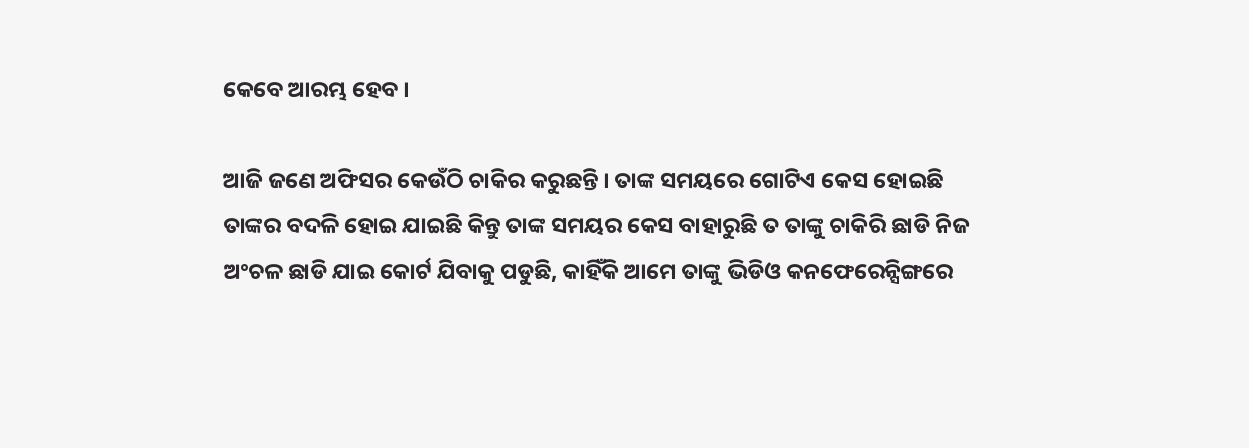କେବେ ଆରମ୍ଭ ହେବ ।

ଆଜି ଜଣେ ଅଫିସର କେଉଁଠି ଚାକିର କରୁଛନ୍ତି । ତାଙ୍କ ସମୟରେ ଗୋଟିଏ କେସ ହୋଇଛି ତାଙ୍କର ବଦଳି ହୋଇ ଯାଇଛି କିନ୍ତୁ ତାଙ୍କ ସମୟର କେସ ବାହାରୁଛି ତ ତାଙ୍କୁ ଚାକିରି ଛାଡି ନିଜ ଅଂଚଳ ଛାଡି ଯାଇ କୋର୍ଟ ଯିବାକୁ ପଡୁଛି, କାହିଁକି ଆମେ ତାଙ୍କୁ ଭିଡିଓ କନଫେରେନ୍ସିଙ୍ଗରେ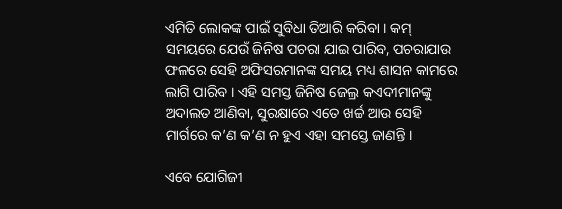ଏମିତି ଲୋକଙ୍କ ପାଇଁ ସୁବିଧା ତିଆରି କରିବା । କମ୍ ସମୟରେ ଯେଉଁ ଜିନିଷ ପଚରା ଯାଇ ପାରିବ, ପଚରାଯାଉ ଫଳରେ ସେହି ଅଫିସରମାନଙ୍କ ସମୟ ମଧ୍ୟ ଶାସନ କାମରେ ଲାଗି ପାରିବ । ଏହି ସମସ୍ତ ଜିନିଷ ଜେଲ୍ର କଏଦୀମାନଙ୍କୁ ଅଦାଲତ ଆଣିବା, ସୁରକ୍ଷାରେ ଏତେ ଖର୍ଚ୍ଚ ଆଉ ସେହି ମାର୍ଗରେ କ’ଣ କ’ଣ ନ ହୁଏ ଏହା ସମସ୍ତେ ଜାଣନ୍ତି ।

ଏବେ ଯୋଗିଜୀ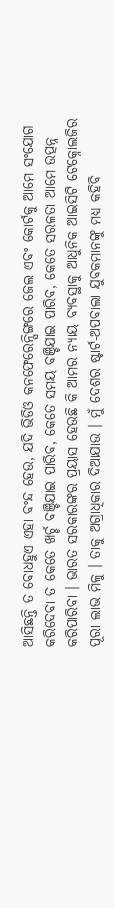ଆସିଛନ୍ତି ତ ବୋଧହୁଏ ଏହା ବଂନ୍ଦ ହେଉ, ଯଦି ଭିଡିଓ କନଫେରେନ୍ସିଙ୍ଗରେ ଜେଲ ଏବଂ କୋର୍ଟକୁ ଆମେ ସଂଯୋଗ କରିଦେବା ତ କେତେ ଖର୍ଚ୍ଚ ବଞ୍ଚିଯାଇ ପାରିବ, କେତେ ସମୟ ବଞ୍ଚିଯାଇ ପାରିବ, କେତେ ସରଳତା ଆମେ ଉତ୍ପନ୍ନ କରିପାରିବା । ଭାରତ ସରକାରଙ୍କର ପ୍ରୟାସ ହେଉଛି କି ଆମର ନ୍ୟାୟ ବ୍ୟବସ୍ଥାକୁ ଆଧୁନିକ ଆଇସିଟି ଟେକ୍ନୋଲଜିର ପୂରା ଲାଭ ମିଳୁ । ତାକୁ ଅଗ୍ରାଧିକାର ଦିଆଯାଉ । ମୁଁ ଦେଶର ଷ୍ଟାର୍ଟ-ଅପବାଲା ଯୁବକମାନଙ୍କୁ ମଧ୍ୟ କହିବି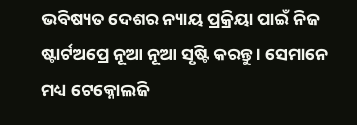ଭବିଷ୍ୟତ ଦେଶର ନ୍ୟାୟ ପ୍ରକ୍ରିୟା ପାଇଁ ନିଜ ଷ୍ଟାର୍ଟଅପ୍ରେ ନୂଆ ନୂଆ ସୃଷ୍ଟି କରନ୍ତୁ । ସେମାନେ ମଧ୍ୟ ଟେକ୍ନୋଲଜି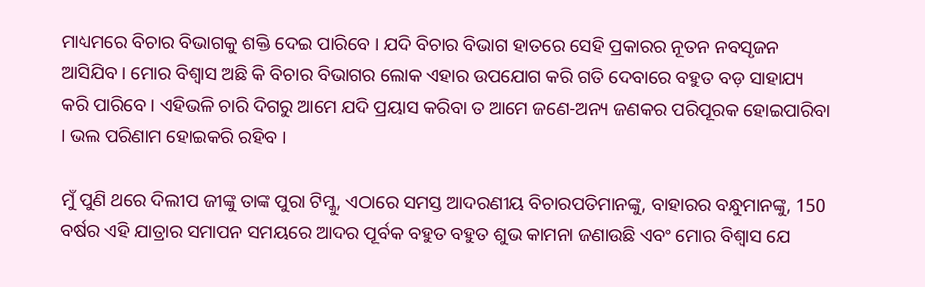ମାଧ୍ୟମରେ ବିଚାର ବିଭାଗକୁ ଶକ୍ତି ଦେଇ ପାରିବେ । ଯଦି ବିଚାର ବିଭାଗ ହାତରେ ସେହି ପ୍ରକାରର ନୂତନ ନବସୃଜନ ଆସିଯିବ । ମୋର ବିଶ୍ୱାସ ଅଛି କି ବିଚାର ବିଭାଗର ଲୋକ ଏହାର ଉପଯୋଗ କରି ଗତି ଦେବାରେ ବହୁତ ବଡ଼ ସାହାଯ୍ୟ କରି ପାରିବେ । ଏହିଭଳି ଚାରି ଦିଗରୁ ଆମେ ଯଦି ପ୍ରୟାସ କରିବା ତ ଆମେ ଜଣେ-ଅନ୍ୟ ଜଣକର ପରିପୂରକ ହୋଇପାରିବା । ଭଲ ପରିଣାମ ହୋଇକରି ରହିବ ।

ମୁଁ ପୁଣି ଥରେ ଦିଲୀପ ଜୀଙ୍କୁ ତାଙ୍କ ପୁରା ଟିମ୍କୁ, ଏଠାରେ ସମସ୍ତ ଆଦରଣୀୟ ବିଚାରପତିମାନଙ୍କୁ, ବାହାରର ବନ୍ଧୁମାନଙ୍କୁ, 150 ବର୍ଷର ଏହି ଯାତ୍ରାର ସମାପନ ସମୟରେ ଆଦର ପୂର୍ବକ ବହୁତ ବହୁତ ଶୁଭ କାମନା ଜଣାଉଛି ଏବଂ ମୋର ବିଶ୍ୱାସ ଯେ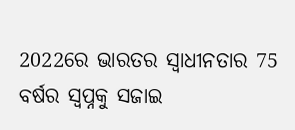2022ରେ ଭାରତର ସ୍ୱାଧୀନତାର 75 ବର୍ଷର ସ୍ୱପ୍ନକୁ ସଜାଇ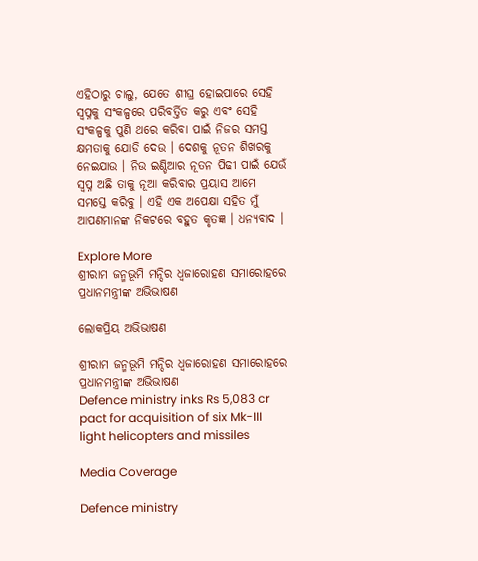ଏହିଠାରୁ ଚାଲୁ, ଯେତେ ଶୀଘ୍ର ହୋଇପାରେ ସେହି ସ୍ୱପ୍ନକୁ ସଂକଳ୍ପରେ ପରିବର୍ତ୍ତିତ କରୁ ଏବଂ ସେହି ସଂକଳ୍ପକୁ ପୁଣି ଥରେ କରିବା ପାଇଁ ନିଜର ସମସ୍ତ କ୍ଷମତାକୁ ଯୋଡି ଦେଉ । ଦେଶକୁ ନୂତନ ଶିଖରକୁ ନେଇଯାଉ । ନିଉ ଇଣ୍ଡିଆର ନୂତନ ପିଢୀ ପାଇଁ ଯେଉଁ ସ୍ୱପ୍ନ ଅଛି ତାକୁ ନୂଆ କରିବାର ପ୍ରୟାସ ଆମେ ସମସ୍ତେ କରିବୁ । ଏହି ଏକ ଅପେକ୍ଷା ସହିତ ମୁଁ ଆପଣମାନଙ୍କ ନିକଟରେ ବହୁତ କୃତଜ୍ଞ । ଧନ୍ୟବାଦ ।

Explore More
ଶ୍ରୀରାମ ଜନ୍ମଭୂମି ମନ୍ଦିର ଧ୍ଵଜାରୋହଣ ସମାରୋହରେ ପ୍ରଧାନମନ୍ତ୍ରୀଙ୍କ ଅଭିଭାଷଣ

ଲୋକପ୍ରିୟ ଅଭିଭାଷଣ

ଶ୍ରୀରାମ ଜନ୍ମଭୂମି ମନ୍ଦିର ଧ୍ଵଜାରୋହଣ ସମାରୋହରେ ପ୍ରଧାନମନ୍ତ୍ରୀଙ୍କ ଅଭିଭାଷଣ
Defence ministry inks Rs 5,083 cr pact for acquisition of six Mk-III light helicopters and missiles

Media Coverage

Defence ministry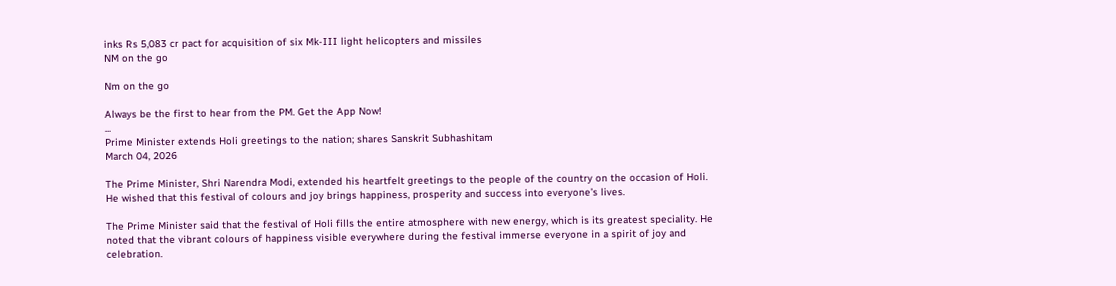inks Rs 5,083 cr pact for acquisition of six Mk-III light helicopters and missiles
NM on the go

Nm on the go

Always be the first to hear from the PM. Get the App Now!
...
Prime Minister extends Holi greetings to the nation; shares Sanskrit Subhashitam
March 04, 2026

The Prime Minister, Shri Narendra Modi, extended his heartfelt greetings to the people of the country on the occasion of Holi. He wished that this festival of colours and joy brings happiness, prosperity and success into everyone’s lives.

The Prime Minister said that the festival of Holi fills the entire atmosphere with new energy, which is its greatest speciality. He noted that the vibrant colours of happiness visible everywhere during the festival immerse everyone in a spirit of joy and celebration.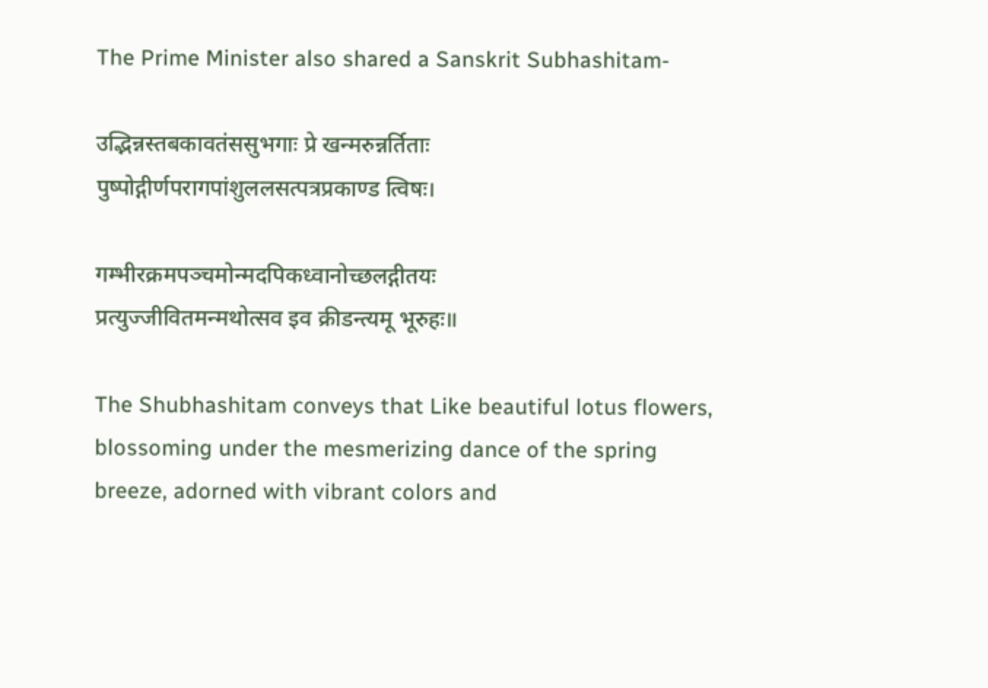The Prime Minister also shared a Sanskrit Subhashitam-

उद्भिन्नस्तबकावतंससुभगाः प्रे खन्मरुन्नर्तिताः
पुष्पोद्गीर्णपरागपांशुललसत्पत्रप्रकाण्ड त्विषः।

गम्भीरक्रमपञ्चमोन्मदपिकध्वानोच्छलद्गीतयः
प्रत्युज्जीवितमन्मथोत्सव इव क्रीडन्त्यमू भूरुहः॥

The Shubhashitam conveys that Like beautiful lotus flowers, blossoming under the mesmerizing dance of the spring breeze, adorned with vibrant colors and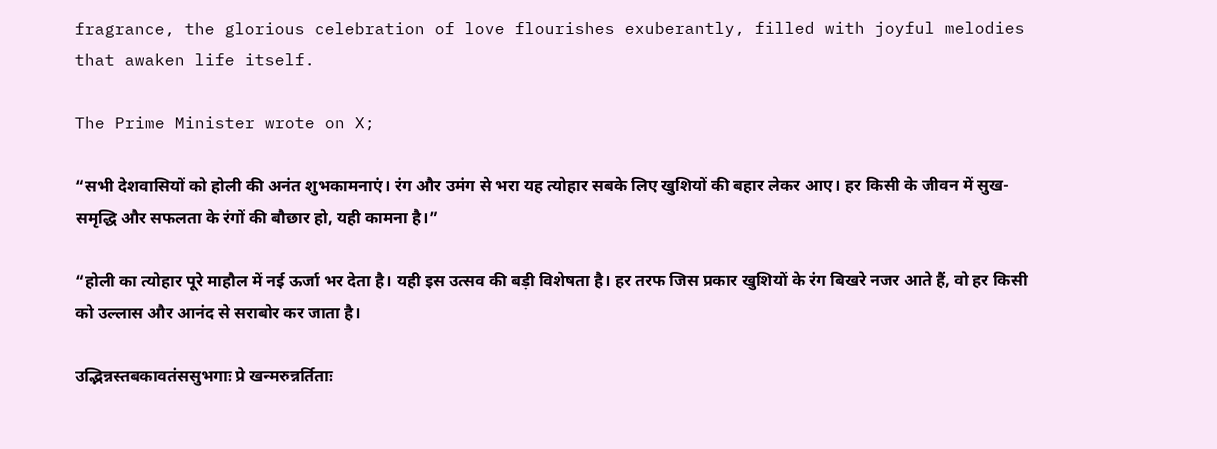fragrance, the glorious celebration of love flourishes exuberantly, filled with joyful melodies that awaken life itself.

The Prime Minister wrote on X;

“सभी देशवासियों को होली की अनंत शुभकामनाएं। रंग और उमंग से भरा यह त्योहार सबके लिए खुशियों की बहार लेकर आए। हर किसी के जीवन में सुख-समृद्धि और सफलता के रंगों की बौछार हो, यही कामना है।”

“होली का त्योहार पूरे माहौल में नई ऊर्जा भर देता है। यही इस उत्सव की बड़ी विशेषता है। हर तरफ जिस प्रकार खुशियों के रंग बिखरे नजर आते हैं, वो हर किसी को उल्लास और आनंद से सराबोर कर जाता है।

उद्भिन्नस्तबकावतंससुभगाः प्रे खन्मरुन्नर्तिताः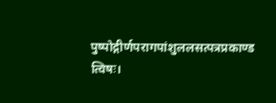पुष्पोद्गीर्णपरागपांशुललसत्पत्रप्रकाण्ड त्विषः।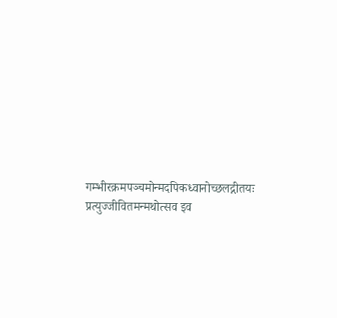गम्भीरक्रमपञ्चमोन्मदपिकध्वानोच्छलद्गीतयः
प्रत्युज्जीवितमन्मथोत्सव इव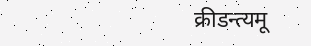क्रीडन्त्यमू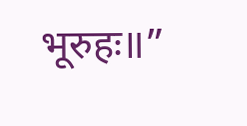भूरुहः॥”